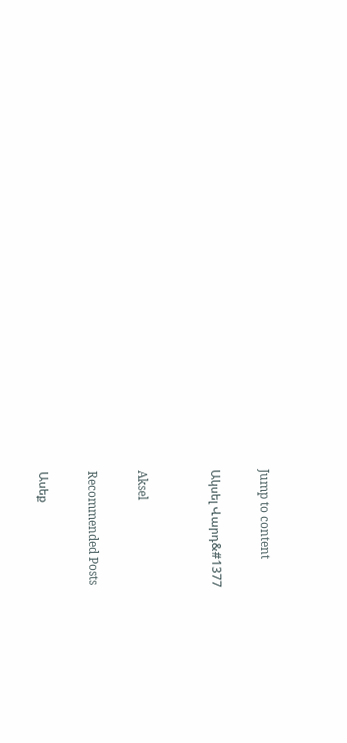Jump to content

Ակսել Վարդ&#1377


Aksel

Recommended Posts

Ասեք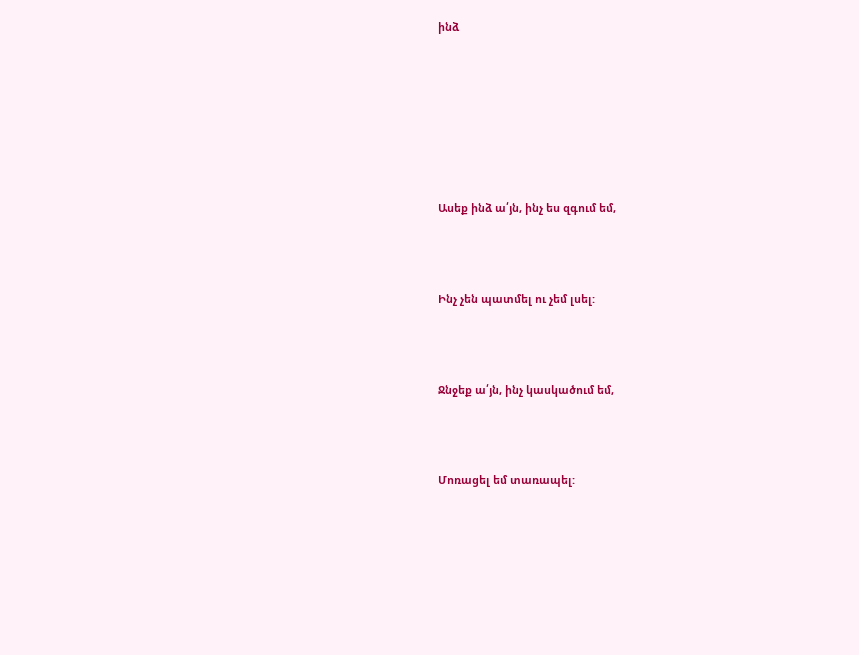ինձ







Ասեք ինձ ա՛յն, ինչ ես զգում եմ,



Ինչ չեն պատմել ու չեմ լսել:



Ջնջեք ա՛յն, ինչ կասկածում եմ,



Մոռացել եմ տառապել: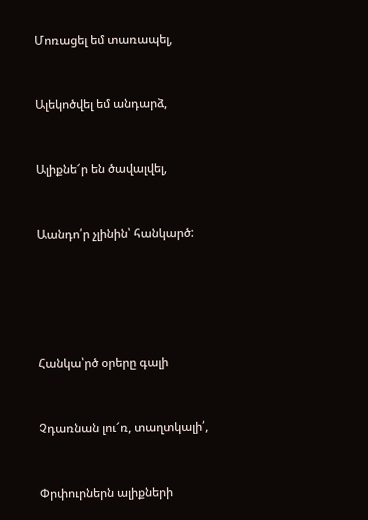Մոռացել եմ տառապել,



Ալեկոծվել եմ անդարձ,



Ալիքնե՜ր են ծավալվել,



Աանդո՛ր չլինին՝ հանկարծ:







Հանկա՝րծ օրերը գալի



Չդառնան լու՜ռ, տաղտկալի՛,



Փրփուրներն ալիքների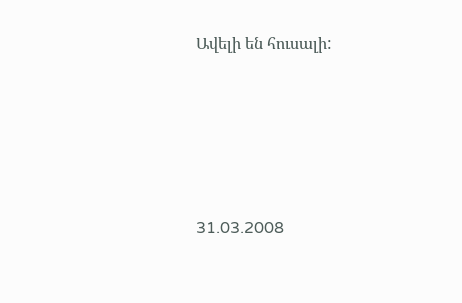Ավելի են հուսալի:





31.03.2008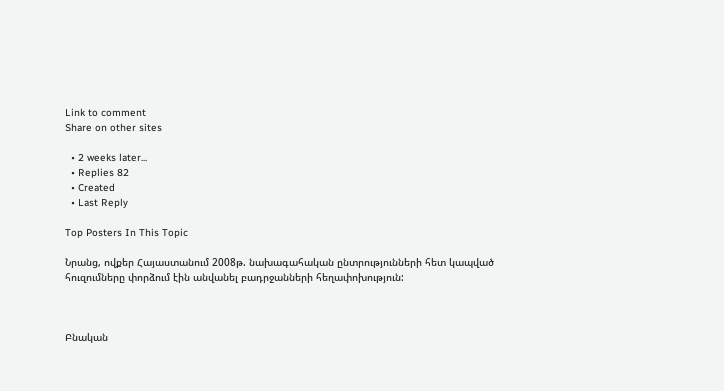Link to comment
Share on other sites

  • 2 weeks later...
  • Replies 82
  • Created
  • Last Reply

Top Posters In This Topic

Նրանց, ովքեր Հայաստանում 2008թ. նախագահական ընտրությունների հետ կապված հուզումները փորձում էին անվանել բադրջանների հեղափոխություն:



Բնական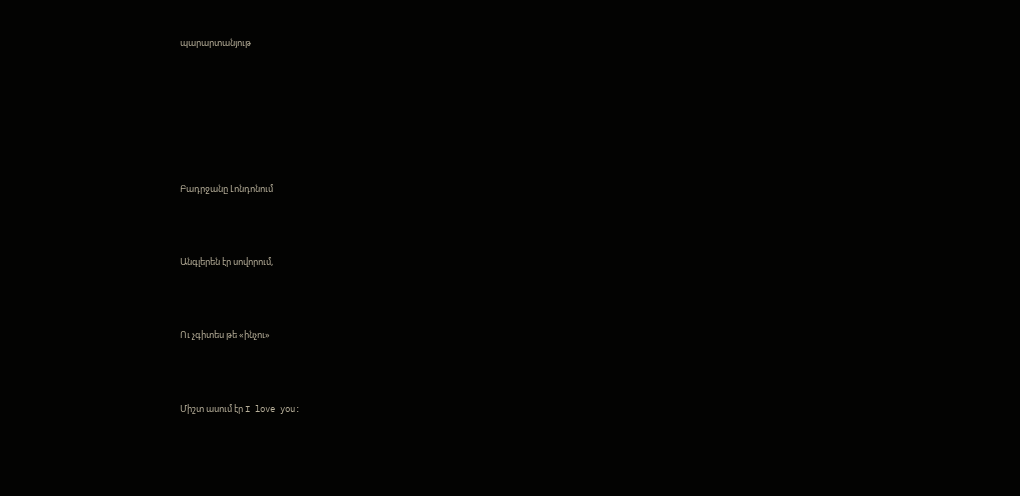պարարտանյութ







Բադրջանը Լոնդոնում



Անգլերեն էր սովորում,



Ու չգիտես թե «ինչու»



Միշտ ասում էր I love you: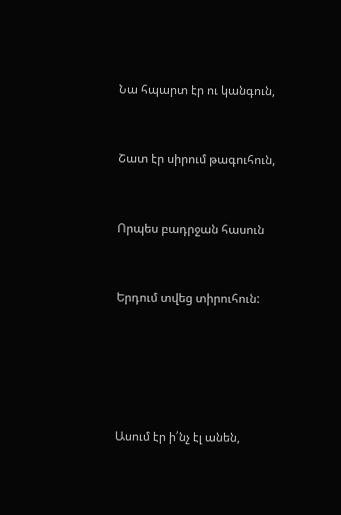Նա հպարտ էր ու կանգուն,



Շատ էր սիրում թագուհուն,



Որպես բադրջան հասուն



Երդում տվեց տիրուհուն:







Ասում էր ի՛նչ էլ անեն,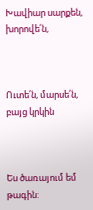Խավիար սարքեն, խորովե՛ն,



Ուտե՛ն, մարսե՛ն, բայց կրկին



Ես ծառայում եմ թագին: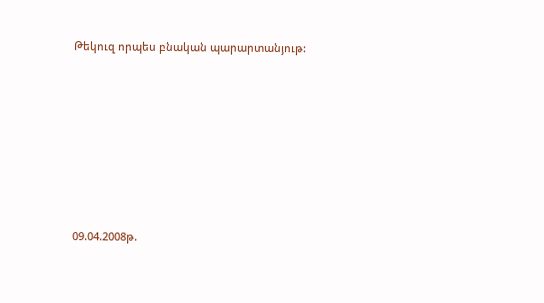Թեկուզ որպես բնական պարարտանյութ:







09.04.2008թ.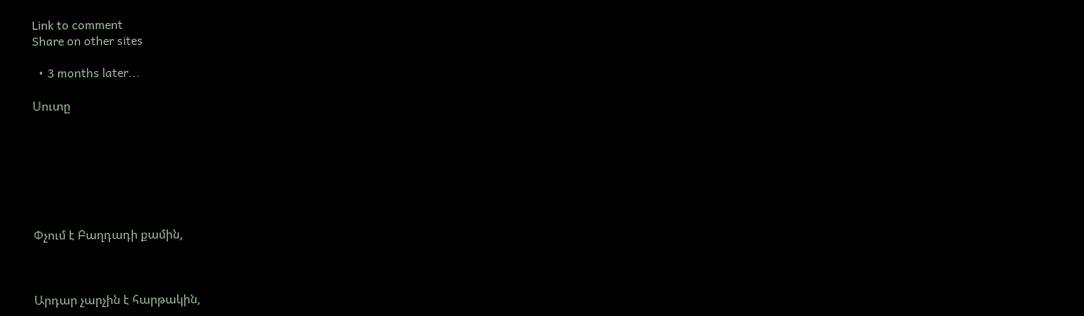Link to comment
Share on other sites

  • 3 months later...

Սուտը







Փչում է Բաղդադի քամին,



Արդար չարչին է հարթակին,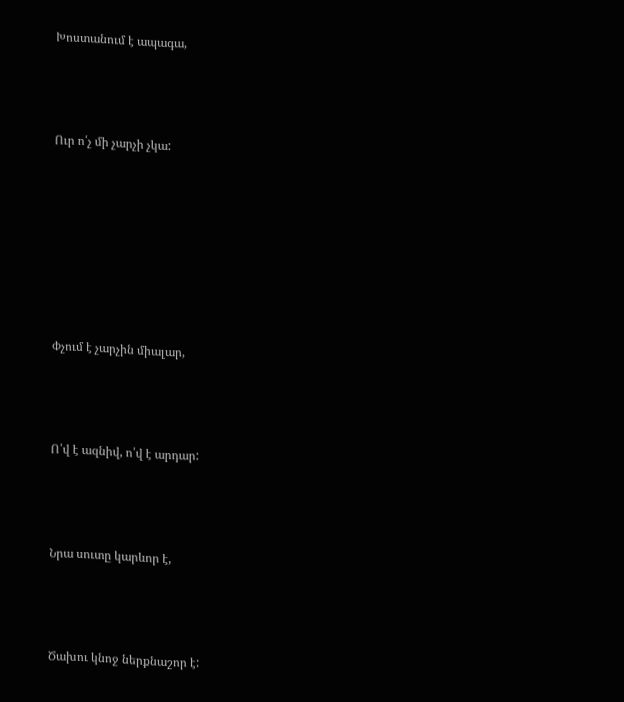Խոստանում է ապագա,



Ուր ո՛չ մի չարչի չկա:







Փչում է չարչին միալար,



Ո՛վ է ազնիվ, ո՛վ է արդար:



Նրա սուտը կարևոր է,



Ծախու կնոջ ներքնաշոր է: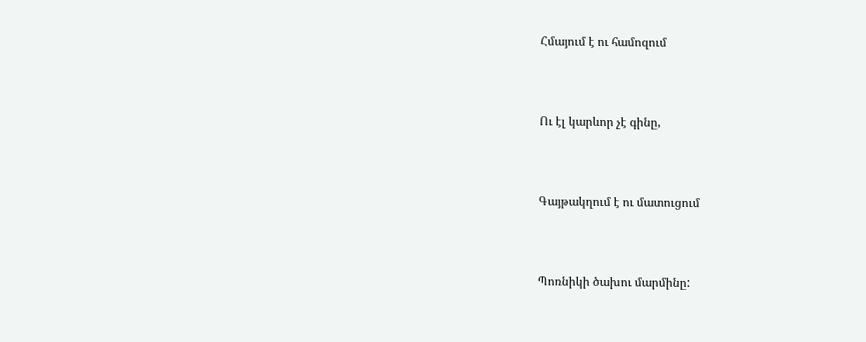Հմայում է ու համոզում



Ու էլ կարևոր չէ գինը,



Գայթակղում է ու մատուցում



Պոռնիկի ծախու մարմինը: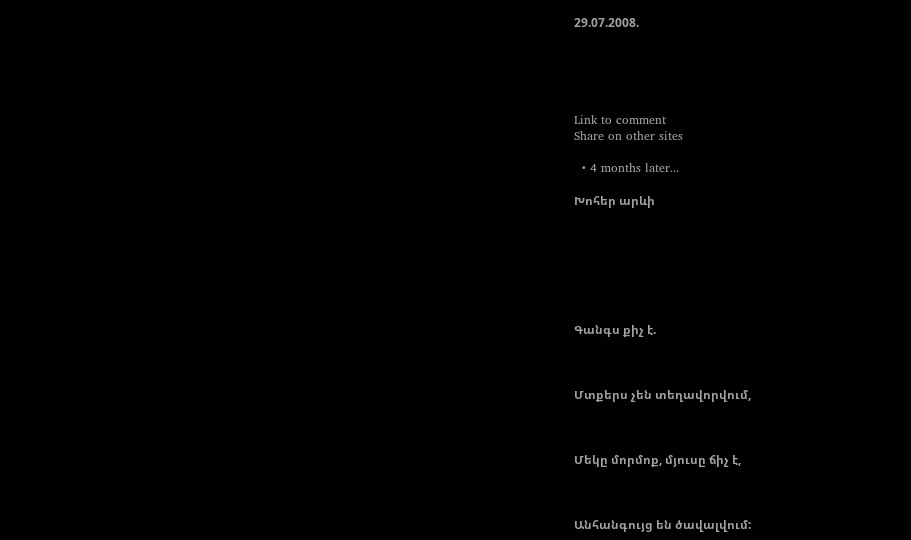29.07.2008.





Link to comment
Share on other sites

  • 4 months later...

Խոհեր արևի







Գանգս քիչ է.



Մտքերս չեն տեղավորվում,



Մեկը մորմոք, մյուսը ճիչ է,



Անհանգույց են ծավալվում: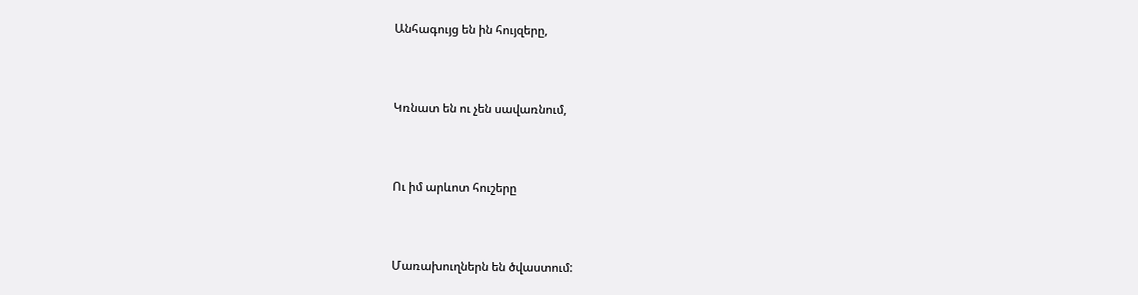Անհագույց են ին հույզերը,



Կռնատ են ու չեն սավառնում,



Ու իմ արևոտ հուշերը



Մառախուղներն են ծվաստում: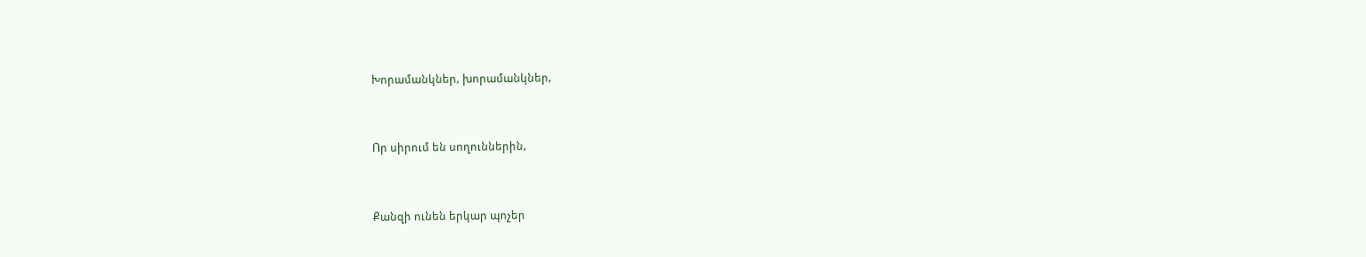Խորամանկներ, խորամանկներ,



Որ սիրում են սողուններին,



Քանզի ունեն երկար պոչեր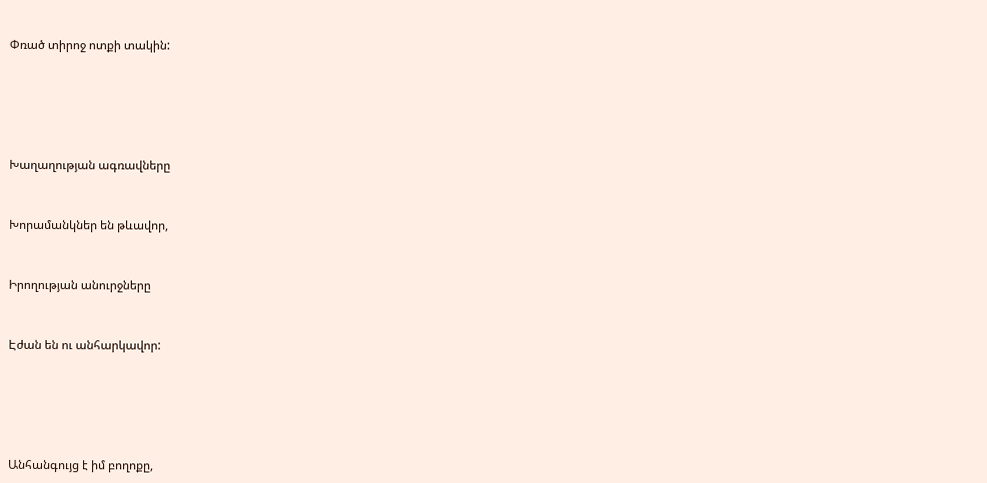Փռած տիրոջ ոտքի տակին:







Խաղաղության ագռավները



Խորամանկներ են թևավոր,



Իրողության անուրջները



Էժան են ու անհարկավոր:







Անհանգույց է իմ բողոքը,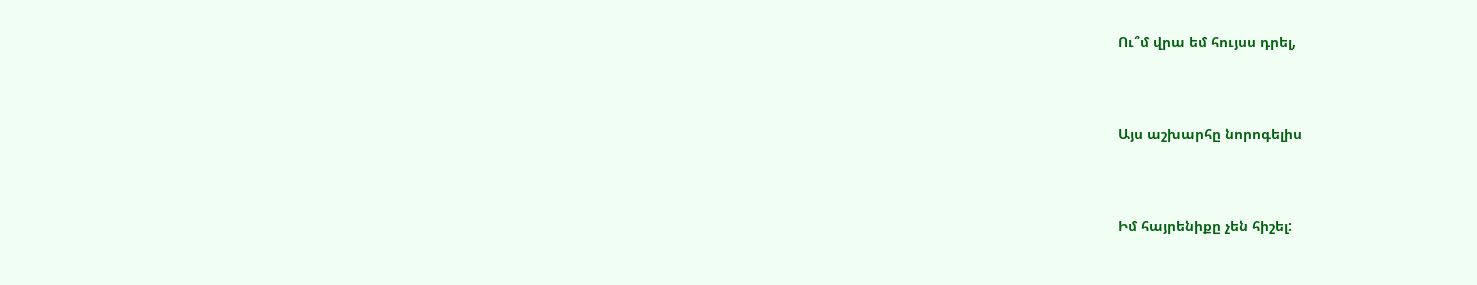Ու՞մ վրա եմ հույսս դրել,



Այս աշխարհը նորոգելիս



Իմ հայրենիքը չեն հիշել: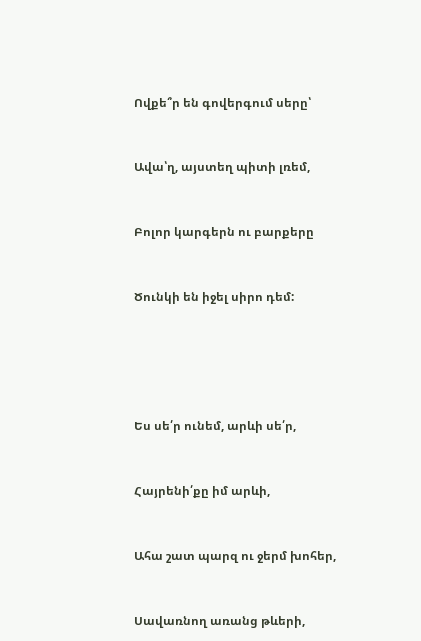Ովքե՞ր են գովերգում սերը՝



Ավա՝ղ, այստեղ պիտի լռեմ,



Բոլոր կարգերն ու բարքերը



Ծունկի են իջել սիրո դեմ:







Ես սե՛ր ունեմ, արևի սե՛ր,



Հայրենի՛քը իմ արևի,



Ահա շատ պարզ ու ջերմ խոհեր,



Սավառնող առանց թևերի,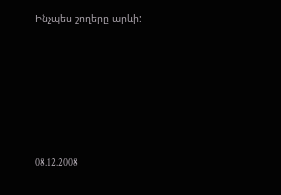Ինչպես շողերը արևի:







08.12.2008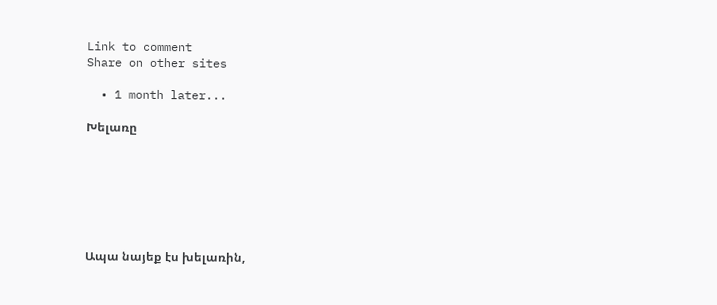Link to comment
Share on other sites

  • 1 month later...

Խելառը







Ապա նայեք էս խելառին,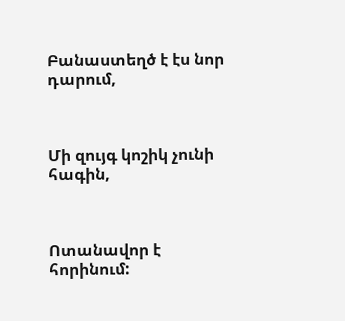Բանաստեղծ է էս նոր դարում,



Մի զույգ կոշիկ չունի հագին,



Ոտանավոր է հորինում: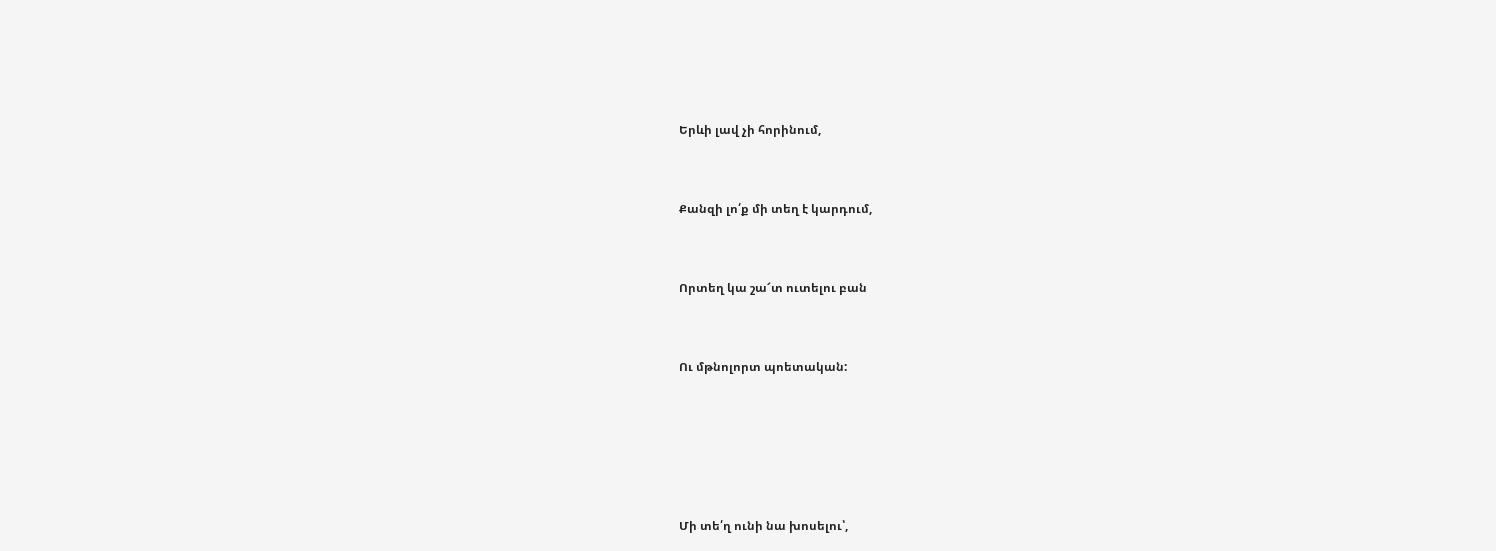Երևի լավ չի հորինում,



Քանզի լո՛ք մի տեղ է կարդում,



Որտեղ կա շա՜տ ուտելու բան



Ու մթնոլորտ պոետական:







Մի տե՛ղ ունի նա խոսելու՝,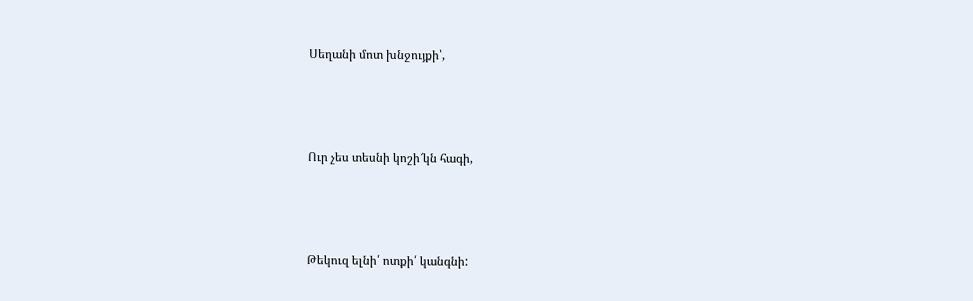Սեղանի մոտ խնջույքի՝,



Ուր չես տեսնի կոշի՜կն հագի,



Թեկուզ ելնի՛ ոտքի՛ կանգնի: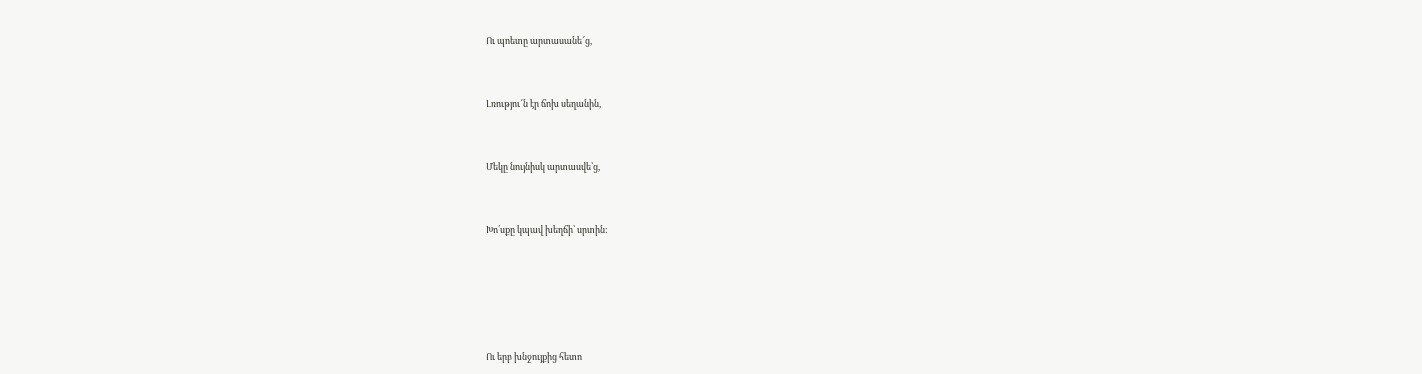Ու պոետը արտասանե՜ց,



Լռությու՜ն էր ճոխ սեղանին,



Մեկը նույնիսկ արտասվե՝ց,



Խո՛սքը կպավ խեղճի՝ սրտին:







Ու երբ խնջույքից հետո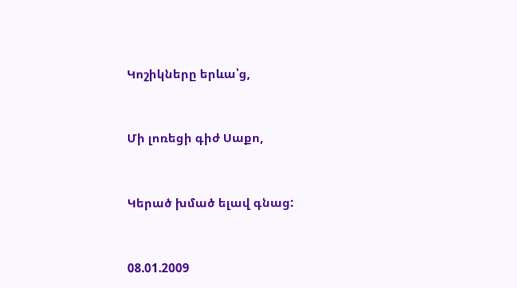Կոշիկները երևա՝ց,



Մի լոռեցի գիժ Սաքո,



Կերած խմած ելավ գնաց:



08.01.2009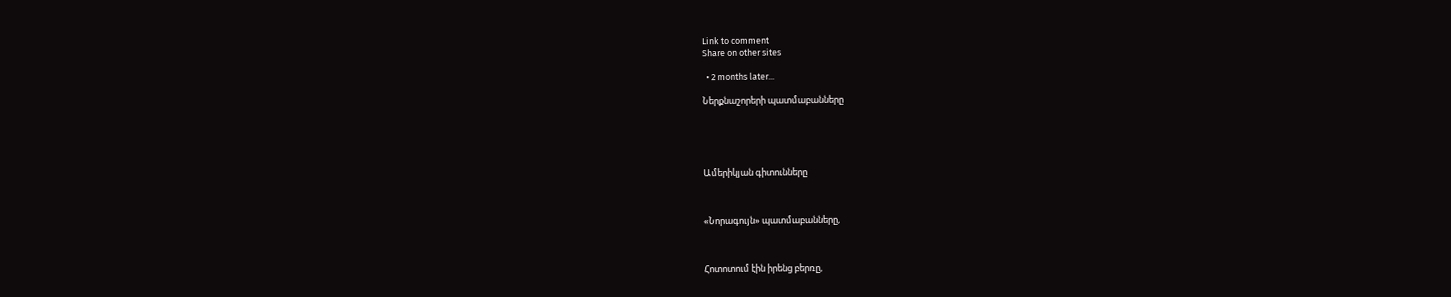Link to comment
Share on other sites

  • 2 months later...

Ներքնաշորերի պատմաբանները





Ամերիկյան գիտունները



«Նորագույն» պատմաբանները,



Հոտոտում էին իրենց բերռը,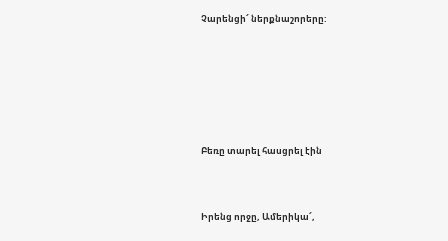Չարենցի՜ ներքնաշորերը:







Բեռը տարել հասցրել էին



Իրենց որջը, Ամերիկա՜,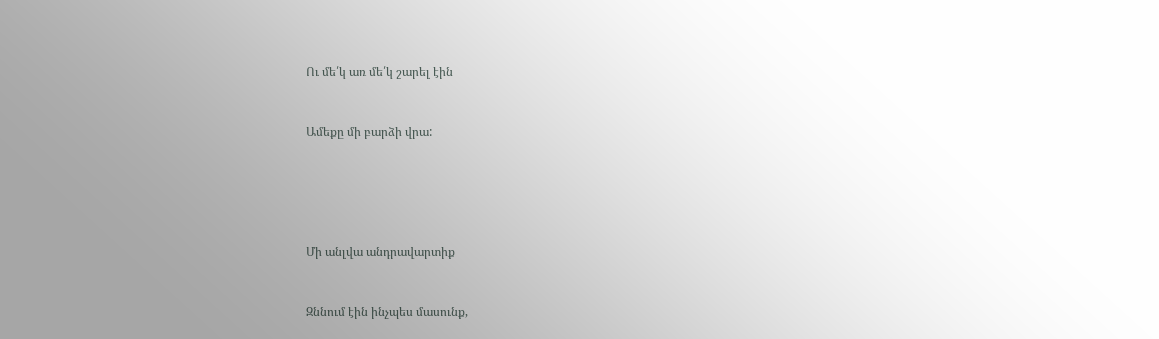Ու մե՛կ առ մե՛կ շարել էին



Ամեքը մի բարձի վրա:







Մի անլվա անդրավարտիք



Զննում էին ինչպես մասունք,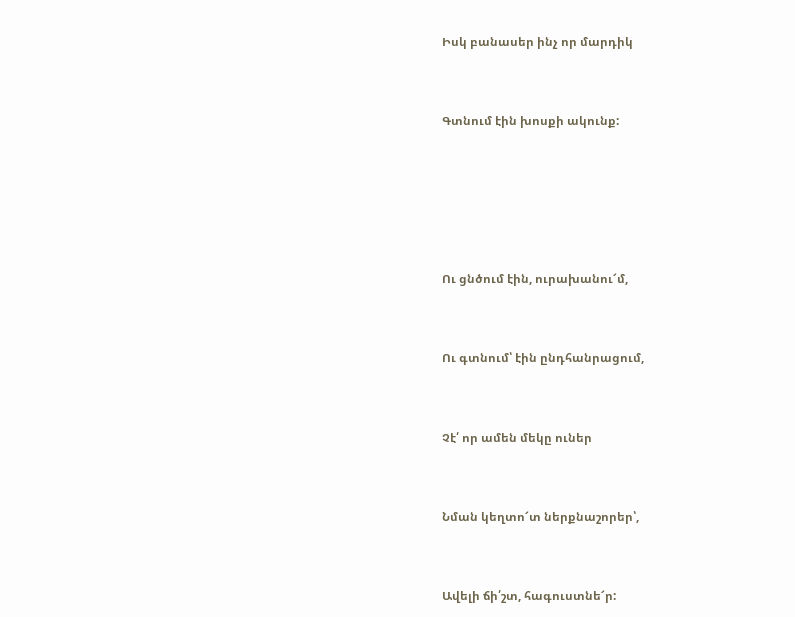Իսկ բանասեր ինչ որ մարդիկ



Գտնում էին խոսքի ակունք:







Ու ցնծում էին, ուրախանու՜մ,



Ու գտնում՝ էին ընդհանրացում,



Չէ՛ որ ամեն մեկը ուներ



Նման կեղտո՜տ ներքնաշորեր՝,



Ավելի ճի՛շտ, հագուստնե՜ր: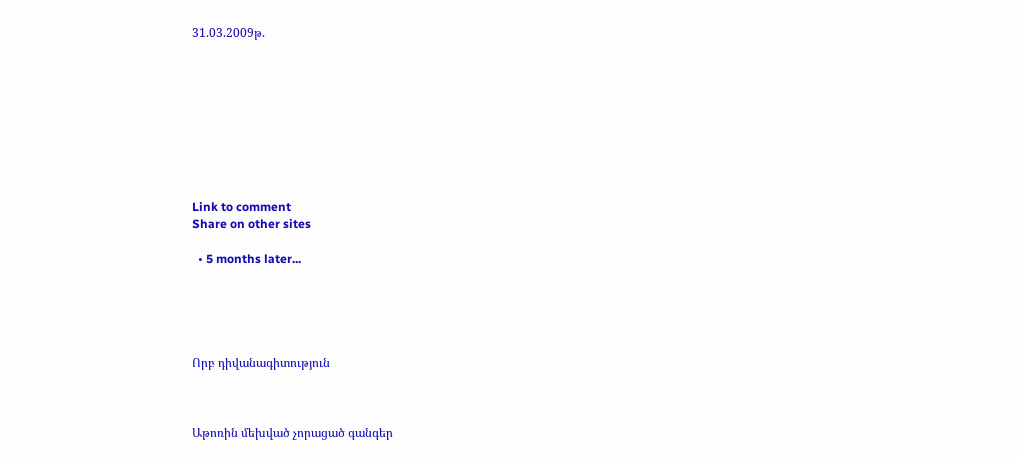31.03.2009թ.









Link to comment
Share on other sites

  • 5 months later...





Որբ դիվանագիտություն



Աթոռին մեխված չորացած գանգեր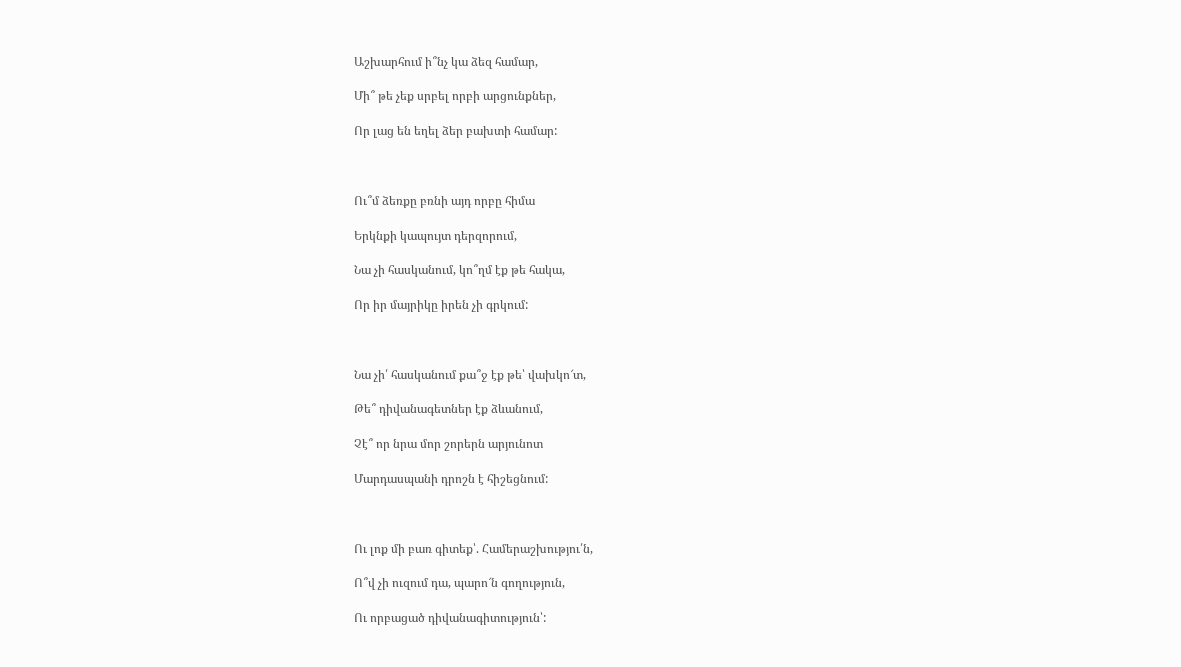Աշխարհում ի՞նչ կա ձեզ համար,

Մի՞ թե չեք սրբել որբի արցունքներ,

Որ լաց են եղել ձեր բախտի համար:



Ու՞մ ձեռքը բռնի այդ որբը հիմա

Երկնքի կապույտ դերզորում,

Նա չի հասկանում, կո՞ղմ էք թե հակա,

Որ իր մայրիկը իրեն չի գրկում:



Նա չի՛ հասկանում քա՞ջ էք թե՝ վախկո՜տ,

Թե՞ դիվանագետներ էք ձևանում,

Չէ՞ որ նրա մոր շորերն արյունոտ

Մարդասպանի դրոշն է հիշեցնում:



Ու լոք մի բառ գիտեք՝. Համերաշխությու՛ն,

Ո՞վ չի ուզում դա, պարո՜ն գողություն,

Ու որբացած դիվանագիտություն՝: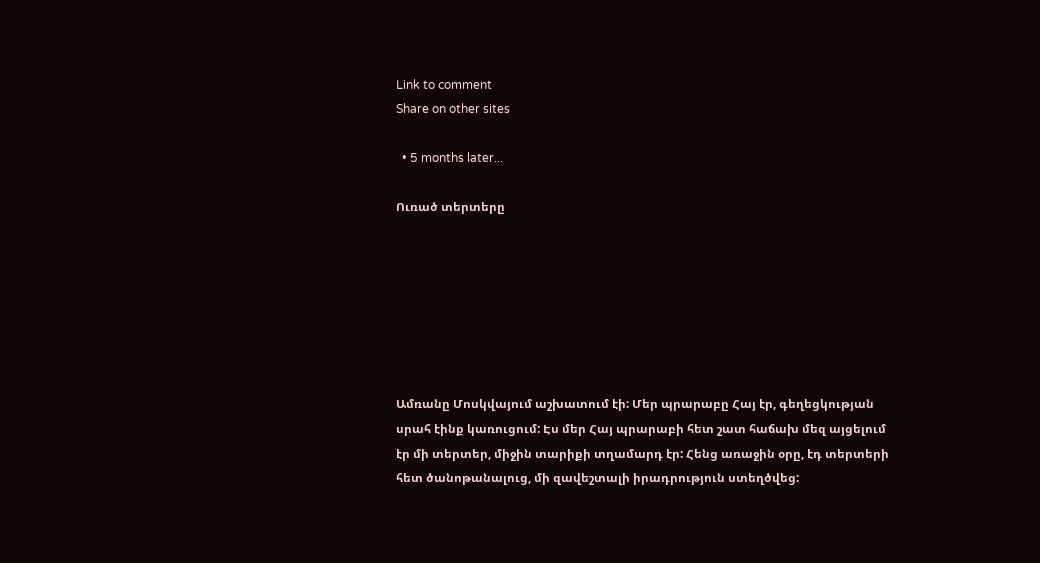Link to comment
Share on other sites

  • 5 months later...

Ուռած տերտերը







Ամռանը Մոսկվայում աշխատում էի: Մեր պրարաբը Հայ էր, գեղեցկության սրահ էինք կառուցում: Էս մեր Հայ պրարաբի հետ շատ հաճախ մեզ այցելում էր մի տերտեր, միջին տարիքի տղամարդ էր: Հենց առաջին օրը, էդ տերտերի հետ ծանոթանալուց, մի զավեշտալի իրադրություն ստեղծվեց: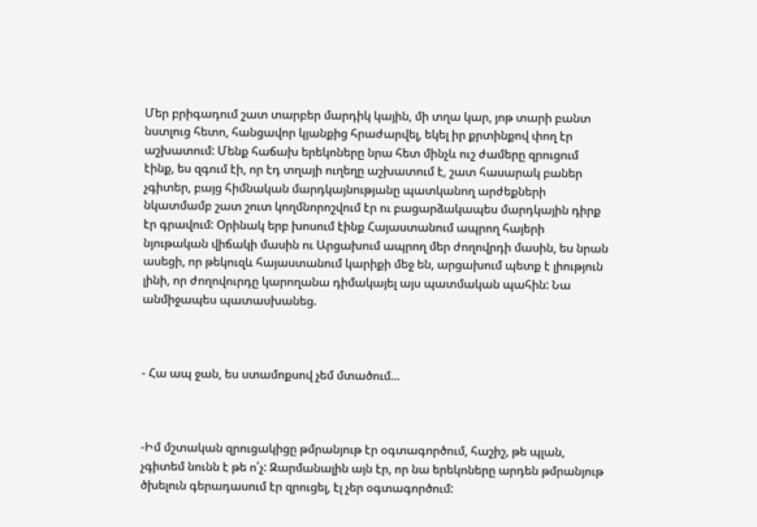Մեր բրիգադում շատ տարբեր մարդիկ կային, մի տղա կար, յոթ տարի բանտ նստլուց հետո, հանցավոր կյանքից հրաժարվել, եկել իր քրտինքով փող էր աշխատում: Մենք հաճախ երեկոները նրա հետ մինչև ուշ ժամերը զրուցում էինք, ես զգում էի, որ էդ տղայի ուղեղը աշխատում է, շատ հասարակ բաներ չգիտեր, բայց հիմնական մարդկայնությանը պատկանող արժեքների նկատմամբ շատ շուտ կողմնորոշվում էր ու բացարձակապես մարդկային դիրք էր գրավում: Օրինակ երբ խոսում էինք Հայաստանում ապրող հայերի նյութական վիճակի մասին ու Արցախում ապրող մեր ժողովրդի մասին, ես նրան ասեցի, որ թեկուզև հայաստանում կարիքի մեջ են, արցախում պետք է լիություն լինի, որ ժողովուրդը կարողանա դիմակայել այս պատմական պահին: Նա անմիջապես պատասխանեց.



- Հա ապ ջան, ես ստամոքսով չեմ մտածում...



-Իմ մշտական զրուցակիցը թմրանյութ էր օգտագործում, հաշիշ, թե պլան, չգիտեմ նունն է թե ո՛չ: Զարմանալին այն էր, որ նա երեկոները արդեն թմրանյութ ծխելուն գերադասում էր զրուցել, էլ չեր օգտագործում: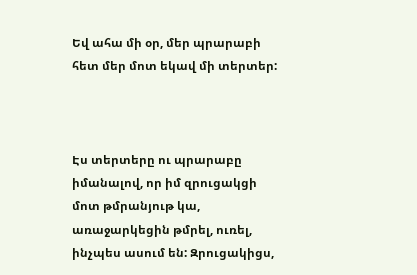Եվ ահա մի օր, մեր պրարաբի հետ մեր մոտ եկավ մի տերտեր:



Էս տերտերը ու պրարաբը իմանալով, որ իմ զրուցակցի մոտ թմրանյութ կա, առաջարկեցին թմրել, ուռել, ինչպես ասում են: Զրուցակիցս,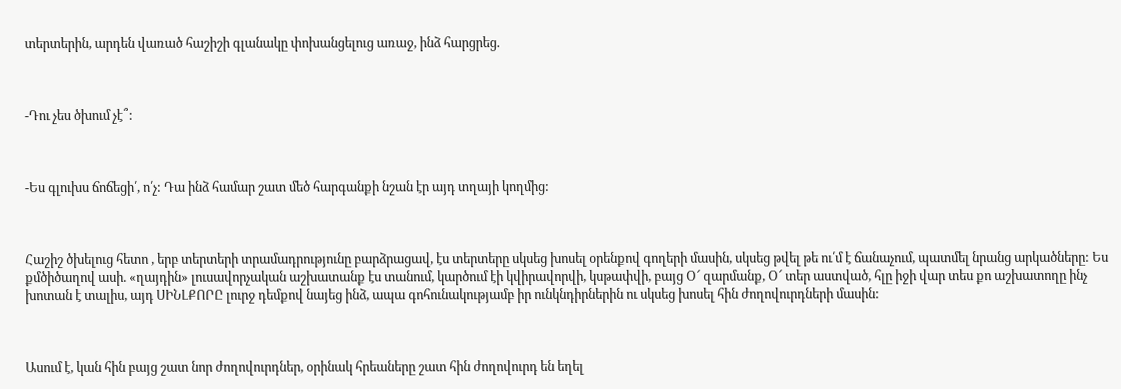տերտերին, արդեն վառած հաշիշի գլանակը փոխանցելուց առաջ, ինձ հարցրեց.



-Դու չես ծխում չէ՞:



-Ես գլուխս ճոճեցի՛, ո՛չ: Դա ինձ համար շատ մեծ հարգանքի նշան էր այդ տղայի կողմից:



Հաշիշ ծխելուց հետո , երբ տերտերի տրամադրությունը բարձրացավ, էս տերտերը սկսեց խոսել օրենքով գողերի մասին, սկսեց թվել թե ու՛մ է ճանաչում, պատմել նրանց արկածները: Ես քմծիծաղով ասի. «ղայդին» լուսավորչական աշխատանք էս տանում, կարծում էի կվիրավորվի, կսթափվի, բայց Օ՜ զարմանք, Օ՜ տեր աստված, հլը իջի վար տես քո աշխատողը ինչ խոտան է տալիս, այդ ՍԻՆԼՔՈՐԸ լուրջ դեմքով նայեց ինձ, ապա գոհունակությամբ իր ունկնդիրներին ու սկսեց խոսել հին ժողովուրդների մասին:



Ասում է, կան հին բայց շատ նոր ժողովուրդներ, օրինակ հրեաները շատ հին ժողովուրդ են եղել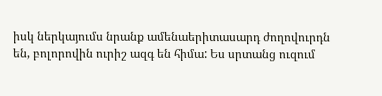իսկ ներկայումս նրանք ամենաերիտասարդ ժողովուրդն են, բոլորովին ուրիշ ազգ են հիմա: Ես սրտանց ուզում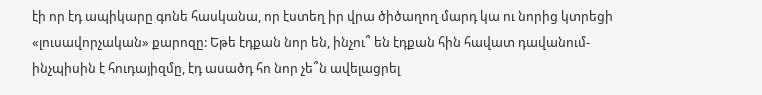էի որ էդ ապիկարը գոնե հասկանա, որ էստեղ իր վրա ծիծաղող մարդ կա ու նորից կտրեցի «լուսավորչական» քարոզը: Եթե էդքան նոր են, ինչու՞ են էդքան հին հավատ դավանում- ինչպիսին է հուդայիզմը, էդ ասածդ հո նոր չե՞ն ավելացրել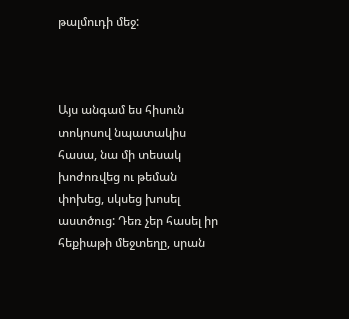թալմուդի մեջ:



Այս անգամ ես հիսուն տոկոսով նպատակիս հասա, նա մի տեսակ խոժոռվեց ու թեման փոխեց, սկսեց խոսել աստծուց: Դեռ չեր հասել իր հեքիաթի մեջտեղը, սրան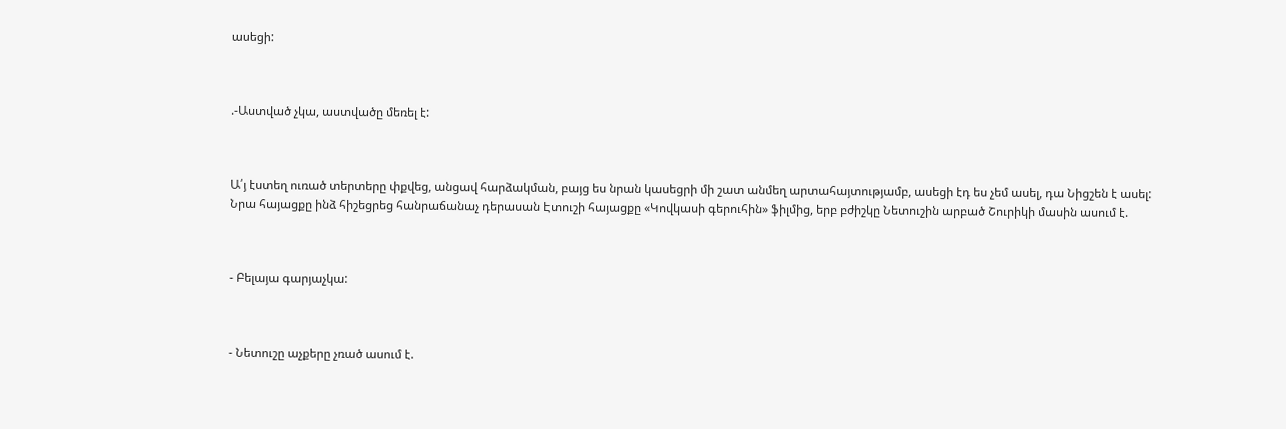ասեցի:



.-Աստված չկա, աստվածը մեռել է:



Ա՛յ էստեղ ուռած տերտերը փքվեց, անցավ հարձակման, բայց ես նրան կասեցրի մի շատ անմեղ արտահայտությամբ, ասեցի էդ ես չեմ ասել, դա Նիցշեն է ասել: Նրա հայացքը ինձ հիշեցրեց հանրաճանաչ դերասան Էտուշի հայացքը «Կովկասի գերուհին» ֆիլմից, երբ բժիշկը Նետուշին արբած Շուրիկի մասին ասում է.



- Բելայա գարյաչկա:



- Նետուշը աչքերը չռած ասում է.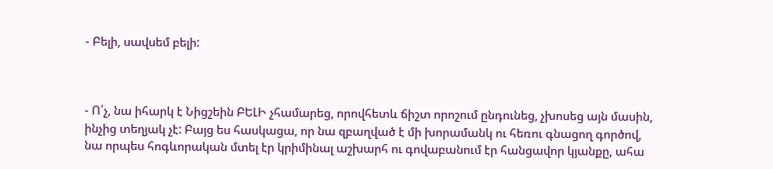- Բելի, սավսեմ բելի:



- Ո՛չ, նա իհարկ է Նիցշեին ԲԵԼԻ չհամարեց, որովհետև ճիշտ որոշում ընդունեց, չխոսեց այն մասին, ինչից տեղյակ չէ: Բայց ես հասկացա, որ նա զբաղված է մի խորամանկ ու հեռու գնացող գործով, նա որպես հոգևորական մտել էր կրիմինալ աշխարհ ու գովաբանում էր հանցավոր կյանքը, ահա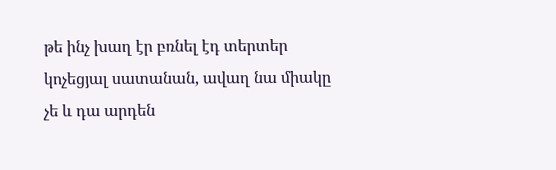թե ինչ խաղ էր բռնել էդ տերտեր կոչեցյալ սատանան, ավաղ նա միակը չե և դա արդեն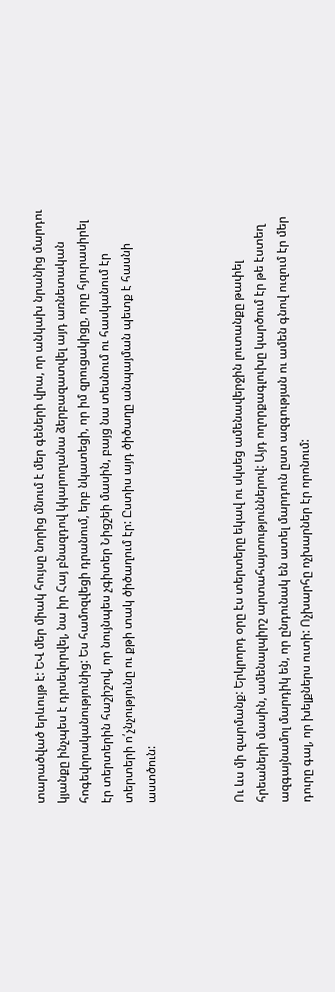տարածված երևույթ է: ԵՎ մեր միակ հույսը նորից մնում է մեր գեների վրա, որ անկախ նրանից մարդու կյանքը ինչպես է դրսեվորվել, նա իր Հայ բնազդով կկարողանա ձերբազատվել այդ առնետական հոգեվորականությունից: Ես համոզվեցի դրանում, երբ նկատեցի, որ իմ զրուցակիցը, որը հյուրասիրել էր տերտերին հաշիշով, որ նույնպես չգիտեր Նիցշեի մասին, բայց նա տեսնում ու հասկանում էր տերտերի ո՛չնչությունը ու քթի տակ ծիծաղում էր: Ըստիս այդ ծիծաղը անպայման պետք է հասնի աստծուն:



Ու ևս մի զարմանք: Երկրորդ օրը էս տերտերը եկավ ու սկսեց ամենավերջին լուտանքը թափել հրեաների մասին, ամենալպիրշ արտահայտություններով: Այդ ողորքագլուխը կարծում էր թե էստեղ ազգայնամոլ մարդիկ են, որ ընդունակ են ատել մարդուն ըստ ազգության ու ամեն գնով ուզում էր մեր դուրը գալ, որ խելքներս ուտի: Ոչխարհը ոչխարներ էր որոնում: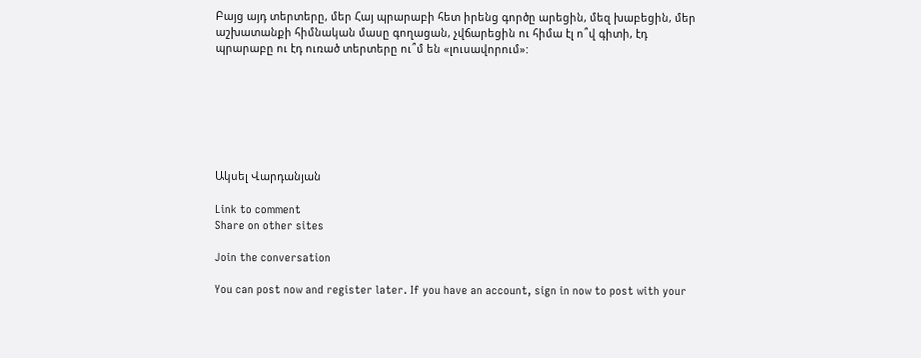Բայց այդ տերտերը, մեր Հայ պրարաբի հետ իրենց գործը արեցին, մեզ խաբեցին, մեր աշխատանքի հիմնական մասը գողացան, չվճարեցին ու հիմա էլ ո՞վ գիտի, էդ պրարաբը ու էդ ուռած տերտերը ու՞մ են «լուսավորում»:







Ակսել Վարդանյան

Link to comment
Share on other sites

Join the conversation

You can post now and register later. If you have an account, sign in now to post with your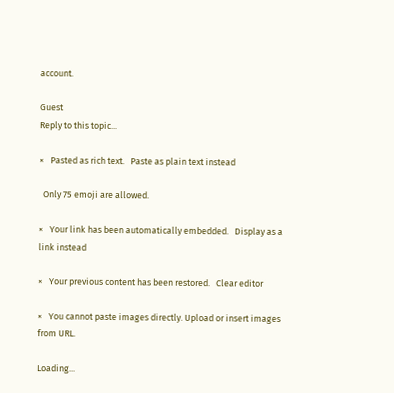account.

Guest
Reply to this topic...

×   Pasted as rich text.   Paste as plain text instead

  Only 75 emoji are allowed.

×   Your link has been automatically embedded.   Display as a link instead

×   Your previous content has been restored.   Clear editor

×   You cannot paste images directly. Upload or insert images from URL.

Loading...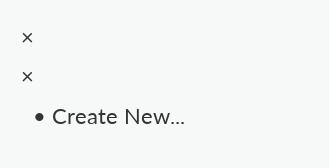×
×
  • Create New...